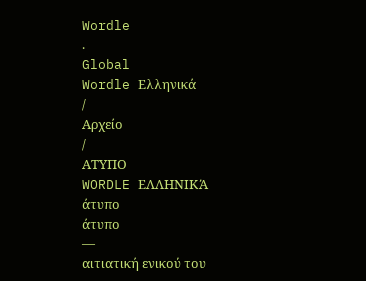Wordle
.
Global
Wordle Ελληνικά
/
Αρχείο
/
ΑΤΥΠΟ
WORDLE ΕΛΛΗΝΙΚΆ
άτυπο
άτυπο
—
αιτιατική ενικού του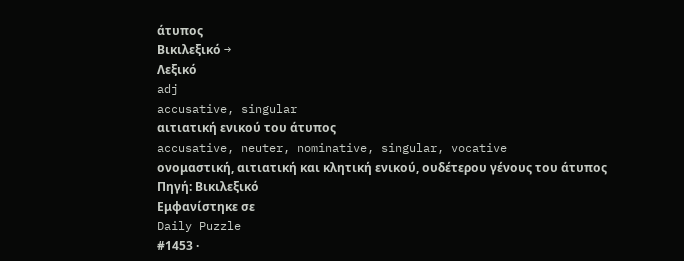άτυπος
Βικιλεξικό →
Λεξικό
adj
accusative, singular
αιτιατική ενικού του άτυπος
accusative, neuter, nominative, singular, vocative
ονομαστική, αιτιατική και κλητική ενικού, ουδέτερου γένους του άτυπος
Πηγή: Βικιλεξικό
Εμφανίστηκε σε
Daily Puzzle
#1453 ·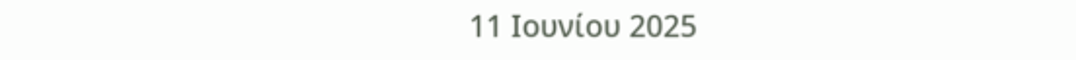11 Ιουνίου 2025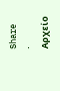Share
·
Αρχείο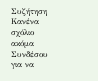Συζήτηση
Κανένα σχόλιο ακόμα
Συνδέσου για να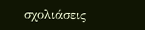σχολιάσεις